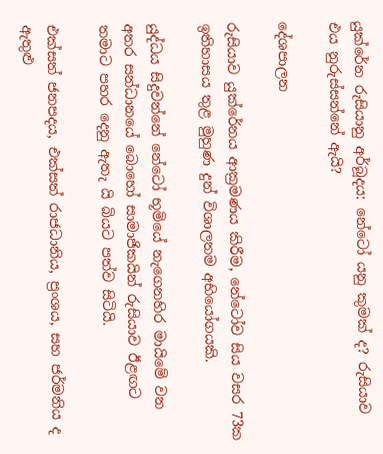යුක්රේන රුසියානු අර්බූදය: නේටෝ යනු කුමක් ද? රුසියාව එය නුරුස්සන්නේ ඇයි?

දේශපාලන

රුසියාව යුක්රේනය ආක්‍රමණය කිරීම, නේටෝව සිය වසර 73ක ඉතිහාසය තුළ මුහුණ දුන් විශාලතම අභියෝගයකි.

යුද්ධය සිදුවන්නේ නේටෝ භූමියේ නැගෙනහිර මායිමේ වන අතර සන්ධානයේ බොහෝ සාමාජිකයින් රුසියාව ඊළඟට තමාට පහර දෙනු ඇතැ යි බියට පත්ව සිටියි.

එක්සත් ජනපදය, එක්සත් රාජධානිය, ප්‍රංශය, සහ ජර්මනිය ද ඇතුළු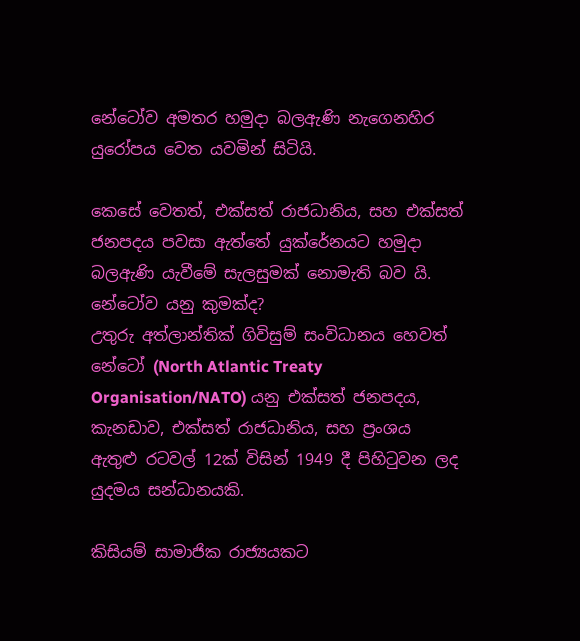නේටෝව අමතර හමුදා බලඇණි නැගෙනහිර යුරෝපය වෙත යවමින් සිටියි.

කෙසේ වෙතත්, එක්සත් රාජධානිය, සහ එක්සත් ජනපදය පවසා ඇත්තේ යුක්රේනයට හමුදා බලඇණි යැවීමේ සැලසුමක් නොමැති බව යි.
නේටෝව යනු කුමක්ද?
උතුරු අත්ලාන්තික් ගිවිසුම් සංවිධානය හෙවත් නේටෝ (North Atlantic Treaty Organisation/NATO) යනු එක්සත් ජනපදය, කැනඩාව, එක්සත් රාජධානිය, සහ ප්‍රංශය ඇතුළු රටවල් 12ක් විසින් 1949 දී පිහිටුවන ලද යුදමය සන්ධානයකි.

කිසියම් සාමාජික රාජ්‍යයකට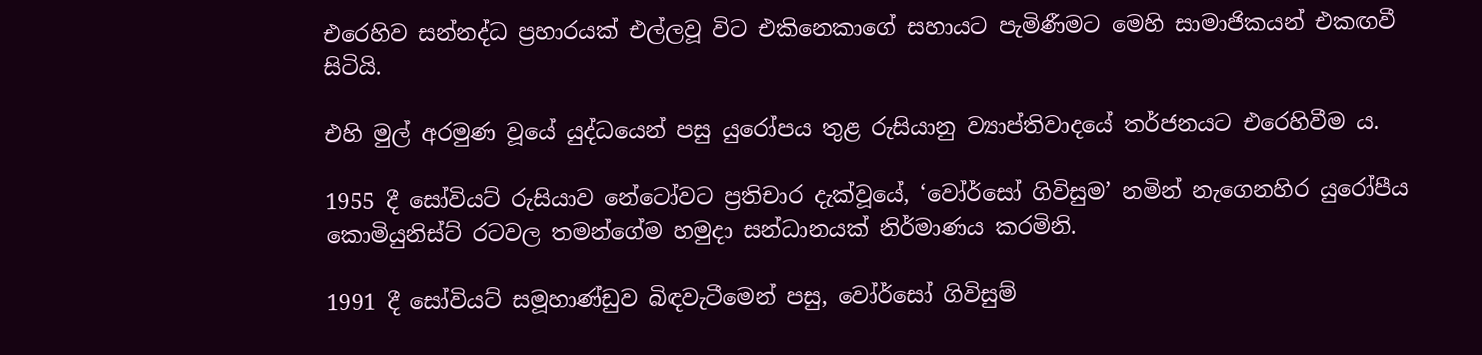එරෙහිව සන්නද්ධ ප්‍රහාරයක් එල්ලවූ විට එකිනෙකාගේ සහායට පැමිණීමට මෙහි සාමාජිකයන් එකඟවී සිටියි.

එහි මුල් අරමුණ වූයේ යුද්ධයෙන් පසු යුරෝපය තුළ රුසියානු ව්‍යාප්තිවාදයේ තර්ජනයට එරෙහිවීම ය.

1955 දී සෝවියට් රුසියාව නේටෝවට ප්‍රතිචාර දැක්වූයේ, ‘වෝර්සෝ ගිවිසුම’ නමින් නැගෙනහිර යුරෝපීය කොමියුනිස්ට් රටවල තමන්ගේම හමුදා සන්ධානයක් නිර්මාණය කරමිනි.

1991 දී සෝවියට් සමූහාණ්ඩුව බිඳවැටීමෙන් පසු, වෝර්සෝ ගිවිසුම්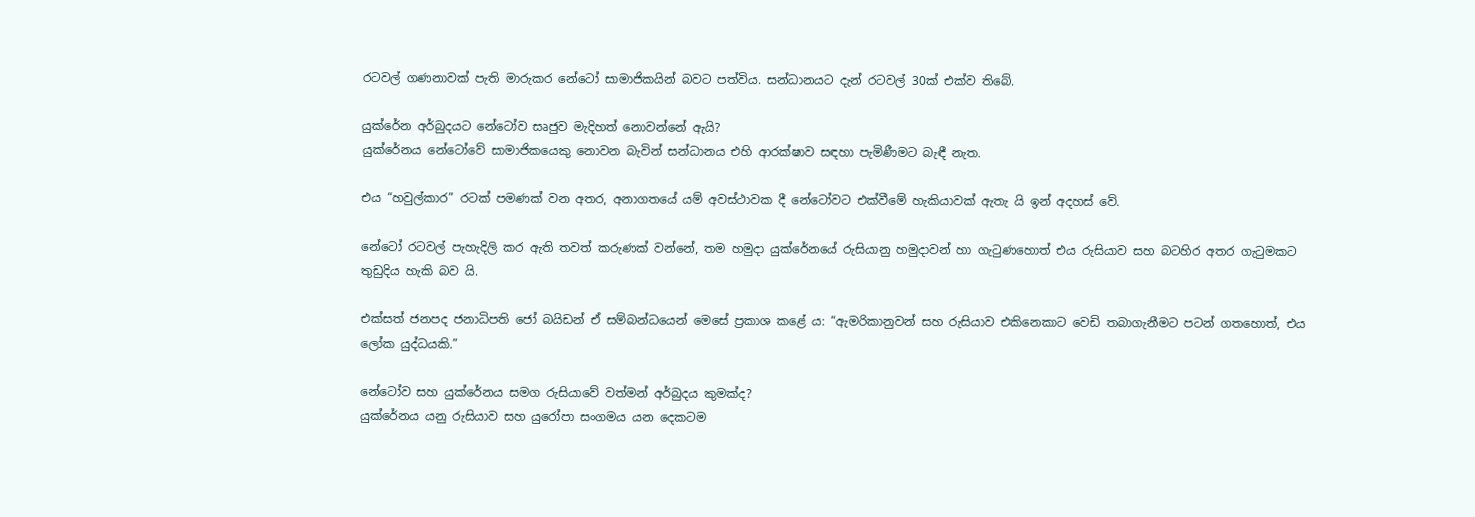රටවල් ගණනාවක් පැති මාරුකර නේටෝ සාමාජිකයින් බවට පත්විය. සන්ධානයට දැන් රටවල් 30ක් එක්ව තිබේ.

යුක්රේන අර්බුදයට නේටෝව සෘජුව මැදිහත් නොවන්නේ ඇයි?
යුක්රේනය නේටෝවේ සාමාජිකයෙකු නොවන බැවින් සන්ධානය එහි ආරක්ෂාව සඳහා පැමිණීමට බැඳී නැත.

එය “හවුල්කාර” රටක් පමණක් වන අතර, අනාගතයේ යම් අවස්ථාවක දී නේටෝවට එක්වීමේ හැකියාවක් ඇතැ යි ඉන් අදහස් වේ.

නේටෝ රටවල් පැහැදිලි කර ඇති තවත් කරුණක් වන්නේ, තම හමුදා යුක්රේනයේ රුසියානු හමුදාවන් හා ගැටුණහොත් එය රුසියාව සහ බටහිර අතර ගැටුමකට තුඩුදිය හැකි බව යි.

එක්සත් ජනපද ජනාධිපති ජෝ බයිඩන් ඒ සම්බන්ධයෙන් මෙසේ ප්‍රකාශ කළේ ය: “ඇමරිකානුවන් සහ රුසියාව එකිනෙකාට වෙඩි තබාගැනීමට පටන් ගතහොත්, එය ලෝක යුද්ධයකි.”

නේටෝව සහ යුක්රේනය සමග රුසියාවේ වත්මන් අර්බුදය කුමක්ද?
යුක්රේනය යනු රුසියාව සහ යුරෝපා සංගමය යන දෙකටම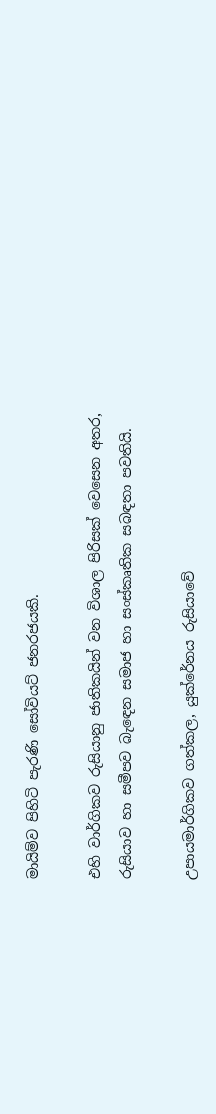මායිම්ව පිහිටි පැරණි සෝවියට් ජනරජයකි.

එහි වාර්ගිකව රුසියානු ජාතිකයින් වන විශාල පිරිසක් වෙසෙන අතර, රුසියාව හා සමීපව බැඳෙන සමාජ හා සංස්කෘතික සබඳතා පවතියි.

උපායමාර්ගිකව ගත්කල, යුක්රේනය රුසියාවේ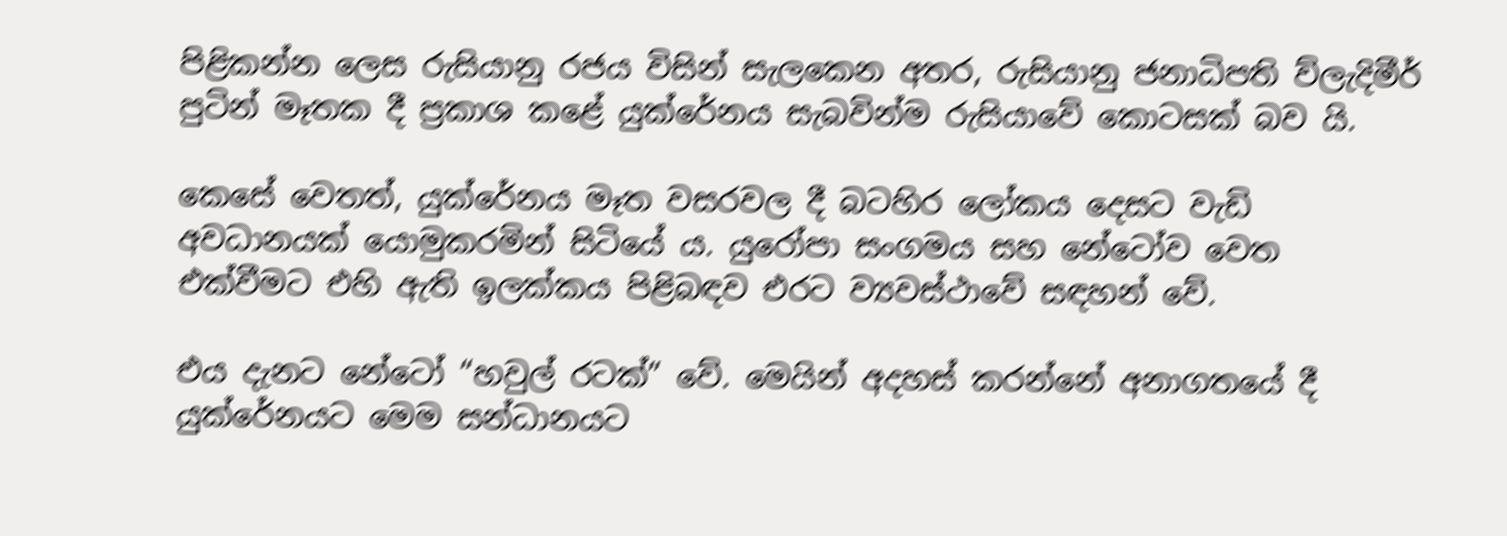පිළිකන්න ලෙස රුසියානු රජය විසින් සැලකෙන අතර, රුසියානු ජනාධිපති ව්ලැදිමීර් පුටින් මෑතක දී ප්‍රකාශ කළේ යුක්රේනය සැබවින්ම රුසියාවේ කොටසක් බව යි.

කෙසේ වෙතත්, යුක්රේනය මෑත වසරවල දී බටහිර ලෝකය දෙසට වැඩි අවධානයක් යොමුකරමින් සිටියේ ය. යුරෝපා සංගමය සහ නේටෝව වෙත එක්වීමට එහි ඇති ඉලක්කය පිළිබඳව එරට ව්‍යවස්ථාවේ සඳහන් වේ.

එය දැනට නේටෝ “හවුල් රටක්” වේ. මෙයින් අදහස් කරන්නේ අනාගතයේ දී යුක්රේනයට මෙම සන්ධානයට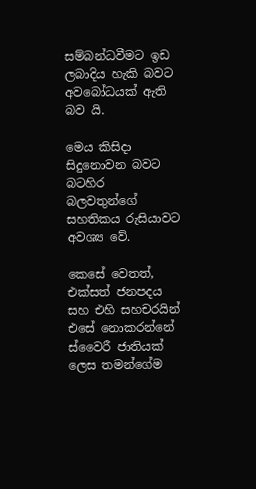සම්බන්ධවීමට ඉඩ ලබාදිය හැකි බවට අවබෝධයක් ඇති බව යි.

මෙය කිසිදා සිදුනොවන බවට බටහිර බලවතුන්ගේ සහතිකය රුසියාවට අවශ්‍ය වේ.

කෙසේ වෙතත්, එක්සත් ජනපදය සහ එහි සහචරයින් එසේ නොකරන්නේ ස්වෛරී ජාතියක් ලෙස තමන්ගේම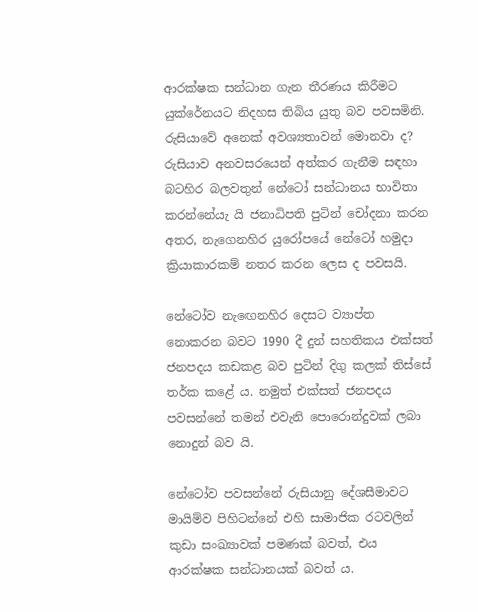ආරක්ෂක සන්ධාන ගැන තීරණය කිරීමට යුක්රේනයට නිදහස තිබිය යුතු බව පවසමිනි.
රුසියාවේ අනෙක් අවශ්‍යතාවන් මොනවා ද?
රුසියාව අනවසරයෙන් අත්කර ගැනීම සඳහා බටහිර බලවතුන් නේටෝ සන්ධානය භාවිතා කරන්නේයැ යි ජනාධිපති පුටින් චෝදනා කරන අතර, නැගෙනහිර යුරෝපයේ නේටෝ හමුදා ක්‍රියාකාරකම් නතර කරන ලෙස ද පවසයි.

නේටෝව නැඟෙනහිර දෙසට ව්‍යාප්ත නොකරන බවට 1990 දී දුන් සහතිකය එක්සත් ජනපදය කඩකළ බව පුටින් දිගු කලක් තිස්සේ තර්ක කළේ ය. නමුත් එක්සත් ජනපදය පවසන්නේ තමන් එවැනි පොරොන්දුවක් ලබා නොදුන් බව යි.

නේටෝව පවසන්නේ රුසියානු දේශසීමාවට මායිම්ව පිහිටන්නේ එහි සාමාජික රටවලින් කුඩා සංඛ්‍යාවක් පමණක් බවත්, එය ආරක්ෂක සන්ධානයක් බවත් ය.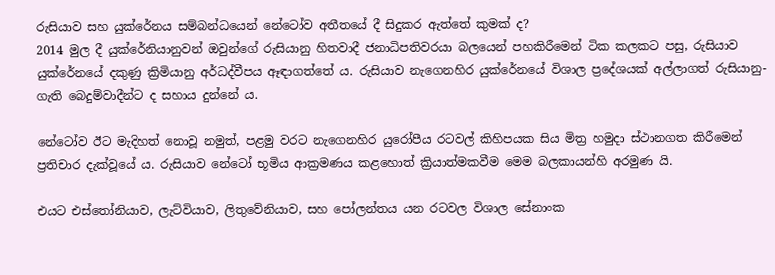රුසියාව සහ යුක්රේනය සම්බන්ධයෙන් නේටෝව අතීතයේ දී සිදුකර ඇත්තේ කුමක් ද?
2014 මුල දී යුක්රේනියානුවන් ඔවුන්ගේ රුසියානු හිතවාදී ජනාධිපතිවරයා බලයෙන් පහකිරීමෙන් ටික කලකට පසු, රුසියාව යුක්රේනයේ දකුණු ක්‍රිමියානු අර්ධද්වීපය ඈඳාගත්තේ ය. රුසියාව නැගෙනහිර යුක්රේනයේ විශාල ප්‍රදේශයක් අල්ලාගත් රුසියානු-ගැති බෙදුම්වාදීන්ට ද සහාය දුන්නේ ය.

නේටෝව ඊට මැදිහත් නොවූ නමුත්, පළමු වරට නැගෙනහිර යුරෝපීය රටවල් කිහිපයක සිය මිත්‍ර හමුදා ස්ථානගත කිරීමෙන් ප්‍රතිචාර දැක්වූයේ ය. රුසියාව නේටෝ භූමිය ආක්‍රමණය කළහොත් ක්‍රියාත්මකවීම මෙම බලකායන්හි අරමුණ යි.

එයට එස්තෝනියාව, ලැට්වියාව, ලිතුවේනියාව, සහ පෝලන්තය යන රටවල විශාල සේනාංක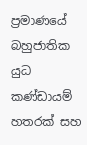ප්‍රමාණයේ බහුජාතික යුධ කණ්ඩායම් හතරක් සහ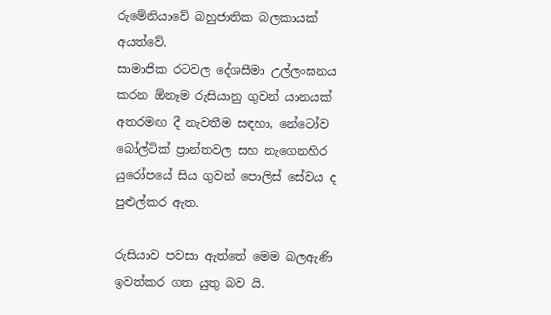රුමේනියාවේ බහුජාතික බලකායක් අයත්වේ.
සාමාජික රටවල දේශසීමා උල්ලංඝනය කරන ඕනෑම රුසියානු ගුවන් යානයක් අතරමඟ දී නැවතීම සඳහා, නේටෝව බෝල්ටික් ප්‍රාන්තවල සහ නැගෙනහිර යුරෝපයේ සිය ගුවන් පොලිස් සේවය ද පුළුල්කර ඇත.

රුසියාව පවසා ඇත්තේ මෙම බලඇණි ඉවත්කර ගත යුතු බව යි.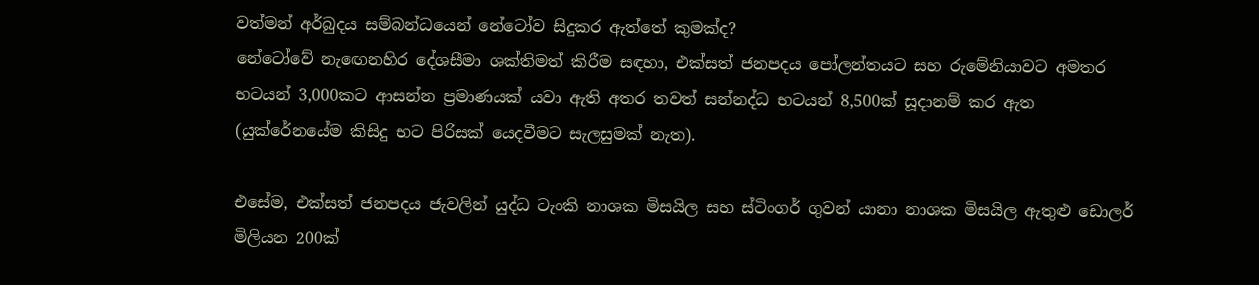වත්මන් අර්බුදය සම්බන්ධයෙන් නේටෝව සිදුකර ඇත්තේ කුමක්ද?
නේටෝවේ නැඟෙනහිර දේශසීමා ශක්තිමත් කිරීම සඳහා, එක්සත් ජනපදය පෝලන්තයට සහ රුමේනියාවට අමතර භටයන් 3,000කට ආසන්න ප්‍රමාණයක් යවා ඇති අතර තවත් සන්නද්ධ භටයන් 8,500ක් සූදානම් කර ඇත (යුක්රේනයේම කිසිදු භට පිරිසක් යෙදවීමට සැලසුමක් නැත).

එසේම, එක්සත් ජනපදය ජැවලින් යුද්ධ ටැංකි නාශක මිසයිල සහ ස්ටිංගර් ගුවන් යානා නාශක මිසයිල ඇතුළු ඩොලර් මිලියන 200ක්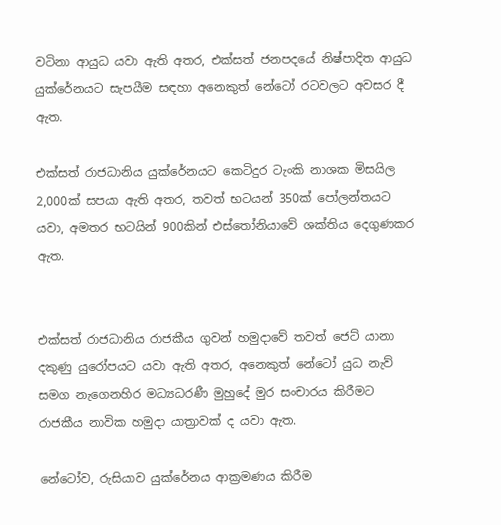වටිනා ආයුධ යවා ඇති අතර, එක්සත් ජනපදයේ නිෂ්පාදිත ආයුධ යුක්රේනයට සැපයීම සඳහා අනෙකුත් නේටෝ රටවලට අවසර දී ඇත.

එක්සත් රාජධානිය යුක්රේනයට කෙටිදුර ටැංකි නාශක මිසයිල 2,000ක් සපයා ඇති අතර, තවත් භටයන් 350ක් පෝලන්තයට යවා, අමතර භටයින් 900කින් එස්තෝනියාවේ ශක්තිය දෙගුණකර ඇත.


එක්සත් රාජධානිය රාජකීය ගුවන් හමුදාවේ තවත් ජෙට් යානා දකුණු යුරෝපයට යවා ඇති අතර, අනෙකුත් නේටෝ යුධ නැව් සමග නැගෙනහිර මධ්‍යධරණී මුහුදේ මුර සංචාරය කිරීමට රාජකීය නාවික හමුදා යාත්‍රාවක් ද යවා ඇත.

නේටෝව, රුසියාව යුක්රේනය ආක්‍රමණය කිරීම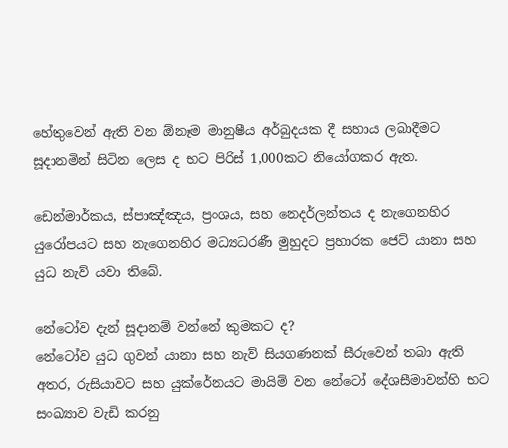හේතුවෙන් ඇති වන ඕනෑම මානුෂීය අර්බුදයක දී සහාය ලබාදීමට සූදානමින් සිටින ලෙස ද භට පිරිස් 1,000කට නියෝගකර ඇත.

ඩෙන්මාර්කය, ස්පාඤ්ඤය, ප්‍රංශය, සහ නෙදර්ලන්තය ද නැගෙනහිර යුරෝපයට සහ නැගෙනහිර මධ්‍යධරණී මුහුදට ප්‍රහාරක ජෙට් යානා සහ යුධ නැව් යවා තිබේ.

නේටෝව දැන් සූදානම් වන්නේ කුමකට ද?
නේටෝව යුධ ගුවන් යානා සහ නැව් සියගණනක් සීරුවෙන් තබා ඇති අතර, රුසියාවට සහ යුක්රේනයට මායිම් වන නේටෝ දේශසීමාවන්හි භට සංඛ්‍යාව වැඩි කරනු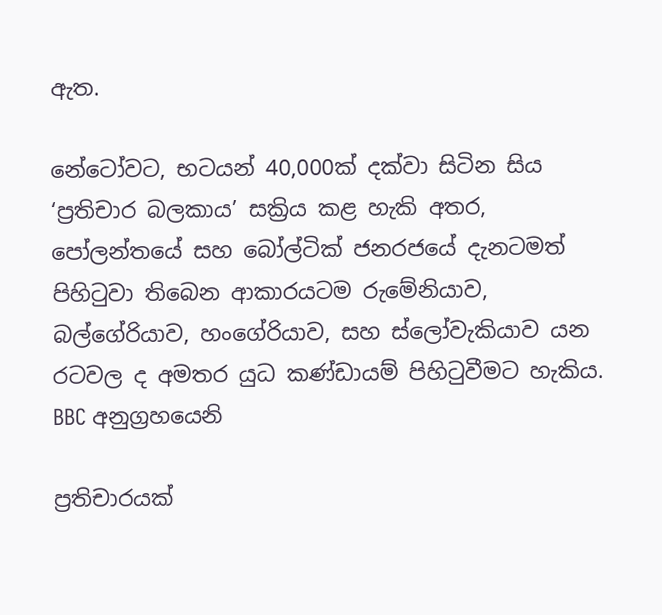ඇත.

නේටෝවට, භටයන් 40,000ක් දක්වා සිටින සිය ‘ප්‍රතිචාර බලකාය’ සක්‍රිය කළ හැකි අතර, පෝලන්තයේ සහ බෝල්ටික් ජනරජයේ දැනටමත් පිහිටුවා තිබෙන ආකාරයටම රුමේනියාව, බල්ගේරියාව, හංගේරියාව, සහ ස්ලෝවැකියාව යන රටවල ද අමතර යුධ කණ්ඩායම් පිහිටුවීමට හැකිය.
BBC අනුග්‍රහයෙනි

ප්‍රතිචාරයක්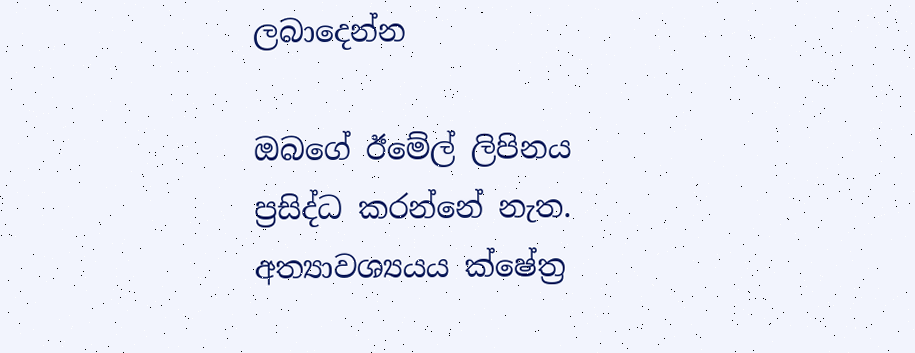ලබාදෙන්න

ඔබගේ ඊමේල් ලිපිනය ප්‍රසිද්ධ කරන්නේ නැත. අත්‍යාවශ්‍යයය ක්ෂේත්‍ර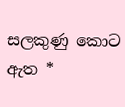සලකුණු කොට ඇත *